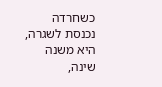כשחרדה נכנסת לשגרה, היא משנה שינה,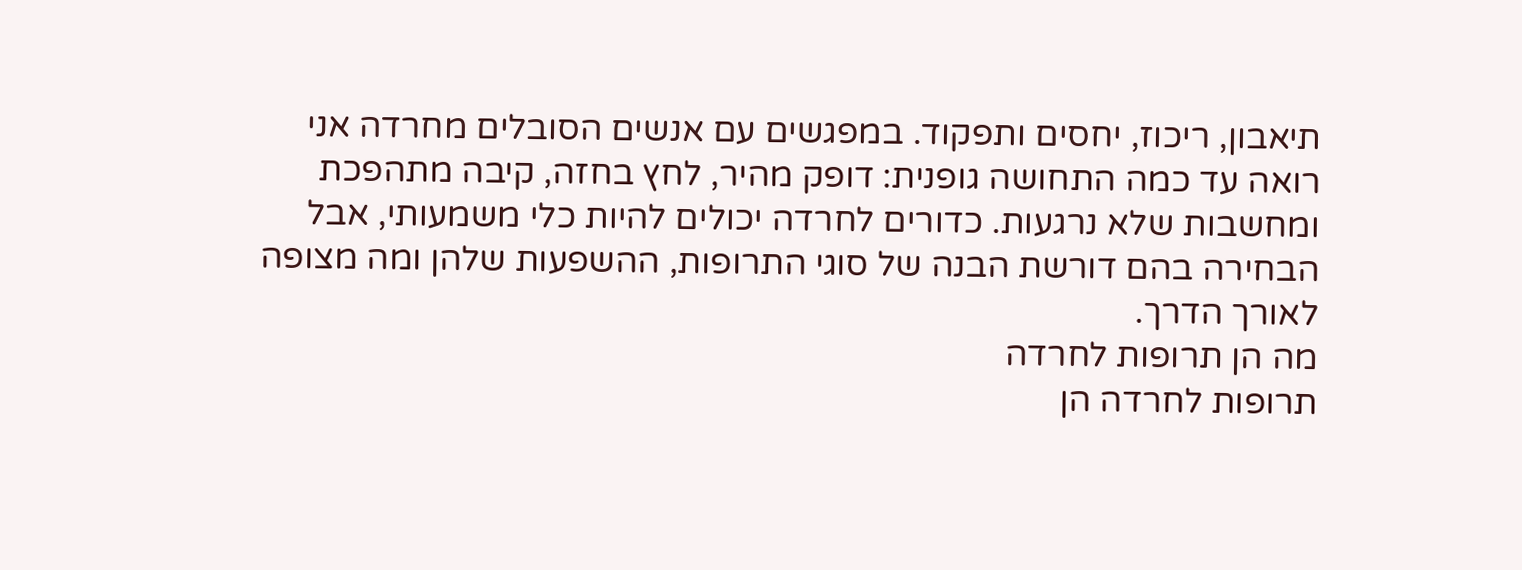תיאבון, ריכוז, יחסים ותפקוד. במפגשים עם אנשים הסובלים מחרדה אני רואה עד כמה התחושה גופנית: דופק מהיר, לחץ בחזה, קיבה מתהפכת ומחשבות שלא נרגעות. כדורים לחרדה יכולים להיות כלי משמעותי, אבל הבחירה בהם דורשת הבנה של סוגי התרופות, ההשפעות שלהן ומה מצופה לאורך הדרך.
מה הן תרופות לחרדה
תרופות לחרדה הן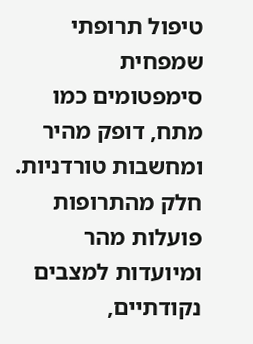טיפול תרופתי שמפחית סימפטומים כמו מתח, דופק מהיר ומחשבות טורדניות. חלק מהתרופות פועלות מהר ומיועדות למצבים נקודתיים,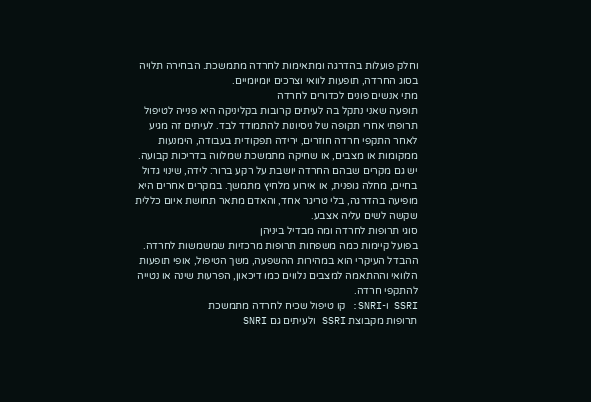וחלק פועלות בהדרגה ומתאימות לחרדה מתמשכת. הבחירה תלויה בסוג החרדה, תופעות לוואי וצרכים יומיומיים.
מתי אנשים פונים לכדורים לחרדה
תופעה שאני נתקל בה לעיתים קרובות בקליניקה היא פנייה לטיפול תרופתי אחרי תקופה של ניסיונות להתמודד לבד. לעיתים זה מגיע לאחר התקפי חרדה חוזרים, ירידה תפקודית בעבודה, הימנעות ממקומות או מצבים, או שחיקה מתמשכת שמלווה בדריכות קבועה.
יש גם מקרים שבהם החרדה יושבת על רקע ברור: לידה, שינוי גדול בחיים, מחלה גופנית, או אירוע מלחיץ מתמשך. במקרים אחרים היא מופיעה בהדרגה, בלי טריגר אחד, והאדם מתאר תחושת איום כללית שקשה לשים עליה אצבע.
סוגי תרופות לחרדה ומה מבדיל ביניהן
בפועל קיימות כמה משפחות תרופות מרכזיות שמשמשות לחרדה. ההבדל העיקרי הוא במהירות ההשפעה, משך הטיפול, אופי תופעות הלוואי וההתאמה למצבים נלווים כמו דיכאון, הפרעות שינה או נטייה להתקפי חרדה.
SSRI ו-SNRI: קו טיפול שכיח לחרדה מתמשכת
תרופות מקבוצת SSRI ולעיתים גם SNRI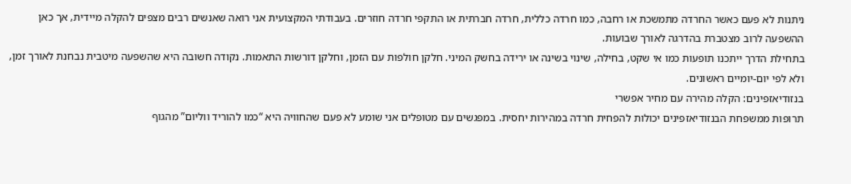ניתנות לא פעם כאשר החרדה מתמשכת או רחבה, כמו חרדה כללית, חרדה חברתית או התקפי חרדה חוזרים. בעבודתי המקצועית אני רואה שאנשים רבים מצפים להקלה מיידית, אך כאן ההשפעה לרוב מצטברת בהדרגה לאורך שבועות.
בתחילת הדרך ייתכנו תופעות כמו אי שקט, בחילה, שינוי בשינה או ירידה בחשק המיני. חלקן חולפות עם הזמן, וחלקן דורשות התאמות. נקודה חשובה היא שהשפעה מיטבית נבחנת לאורך זמן, ולא לפי יום-יומיים ראשונים.
בנזודיאזפינים: הקלה מהירה עם מחיר אפשרי
תרופות ממשפחת הבנזודיאזפינים יכולות להפחית חרדה במהירות יחסית. במפגשים עם מטופלים אני שומע לא פעם שהחוויה היא “כמו להוריד ווליום” מהגוף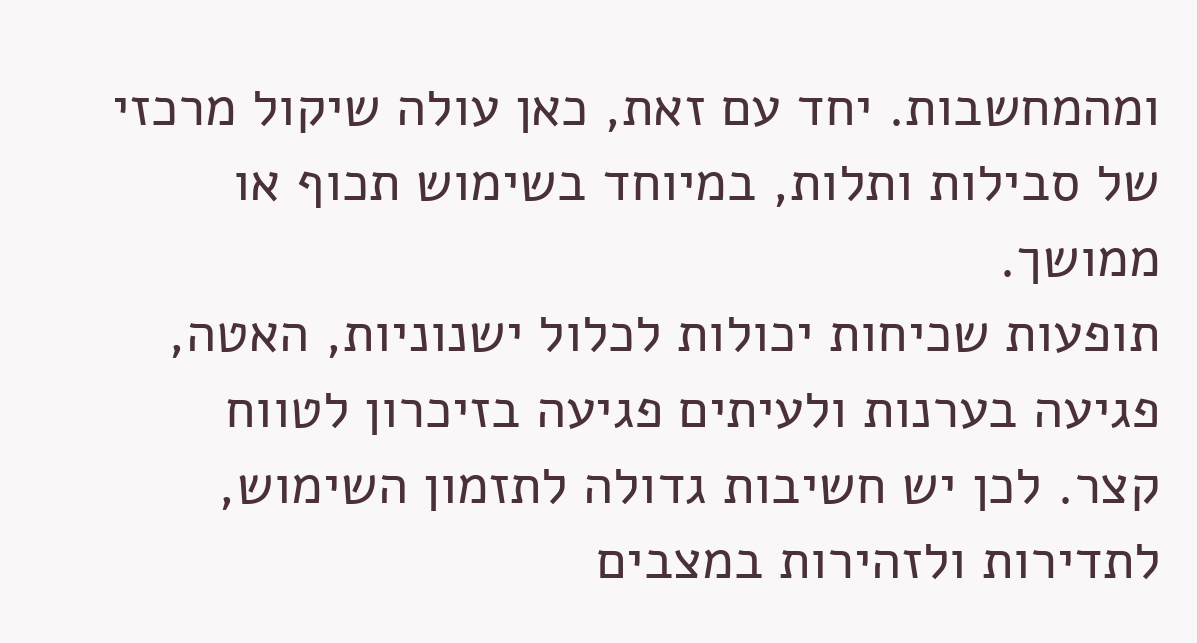ומהמחשבות. יחד עם זאת, כאן עולה שיקול מרכזי של סבילות ותלות, במיוחד בשימוש תכוף או ממושך.
תופעות שכיחות יכולות לכלול ישנוניות, האטה, פגיעה בערנות ולעיתים פגיעה בזיכרון לטווח קצר. לכן יש חשיבות גדולה לתזמון השימוש, לתדירות ולזהירות במצבים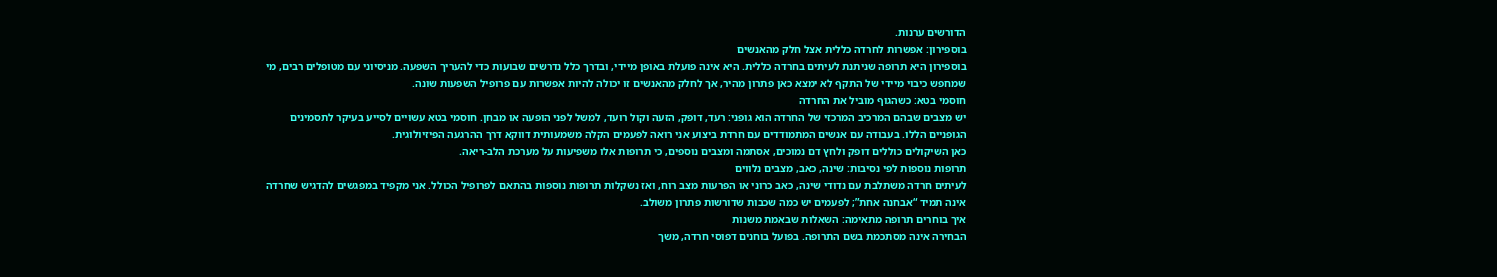הדורשים ערנות.
בוספירון: אפשרות לחרדה כללית אצל חלק מהאנשים
בוספירון היא תרופה שניתנת לעיתים בחרדה כללית. היא אינה פועלת באופן מיידי, ובדרך כלל נדרשים שבועות כדי להעריך השפעה. מניסיוני עם מטופלים רבים, מי שמחפש כיבוי מיידי של התקף לא ימצא כאן פתרון מהיר, אך לחלק מהאנשים זו יכולה להיות אפשרות עם פרופיל השפעות שונה.
חוסמי בטא: כשהגוף מוביל את החרדה
יש מצבים שבהם המרכיב המרכזי של החרדה הוא גופני: רעד, דופק, הזעה וקול רועד, למשל לפני הופעה או מבחן. חוסמי בטא עשויים לסייע בעיקר לתסמינים הגופניים הללו. בעבודה עם אנשים המתמודדים עם חרדת ביצוע אני רואה לפעמים הקלה משמעותית דווקא דרך ההרגעה הפיזיולוגית.
כאן השיקולים כוללים דופק ולחץ דם נמוכים, אסתמה ומצבים נוספים, כי תרופות אלו משפיעות על מערכת הלב-ריאה.
תרופות נוספות לפי נסיבות: שינה, כאב, מצבים נלווים
לעיתים חרדה משתלבת עם נדודי שינה, כאב כרוני או הפרעות מצב רוח, ואז נשקלות תרופות נוספות בהתאם לפרופיל הכולל. אני מקפיד במפגשים להדגיש שחרדה אינה תמיד “אבחנה אחת”; לפעמים יש כמה שכבות שדורשות פתרון משולב.
איך בוחרים תרופה מתאימה: השאלות שבאמת משנות
הבחירה אינה מסתכמת בשם התרופה. בפועל בוחנים דפוסי חרדה, משך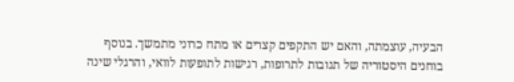הבעיה, עוצמתה, והאם יש התקפים קצרים או מתח כרוני מתמשך. בנוסף בוחנים היסטוריה של תגובות לתרופות, רגישות לתופעות לוואי, והרגלי שינה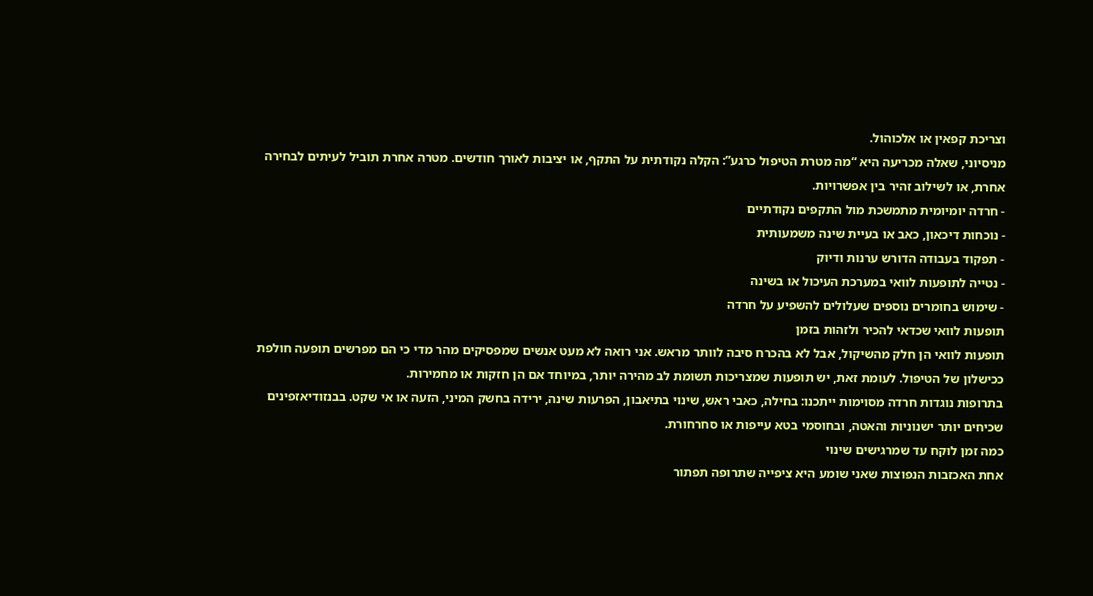וצריכת קפאין או אלכוהול.
מניסיוני, שאלה מכריעה היא “מה מטרת הטיפול כרגע”: הקלה נקודתית על התקף, או יציבות לאורך חודשים. מטרה אחרת תוביל לעיתים לבחירה אחרת, או לשילוב זהיר בין אפשרויות.
- חרדה יומיומית מתמשכת מול התקפים נקודתיים
- נוכחות דיכאון, כאב או בעיית שינה משמעותית
- תפקוד בעבודה הדורש ערנות ודיוק
- נטייה לתופעות לוואי במערכת העיכול או בשינה
- שימוש בחומרים נוספים שעלולים להשפיע על חרדה
תופעות לוואי שכדאי להכיר ולזהות בזמן
תופעות לוואי הן חלק מהשיקול, אבל לא בהכרח סיבה לוותר מראש. אני רואה לא מעט אנשים שמפסיקים מהר מדי כי הם מפרשים תופעה חולפת ככישלון של הטיפול. לעומת זאת, יש תופעות שמצריכות תשומת לב מהירה יותר, במיוחד אם הן חזקות או מחמירות.
בתרופות נוגדות חרדה מסוימות ייתכנו: בחילה, כאבי ראש, שינוי בתיאבון, הפרעות שינה, ירידה בחשק המיני, הזעה או אי שקט. בבנזודיאזפינים שכיחים יותר ישנוניות והאטה, ובחוסמי בטא עייפות או סחרחורת.
כמה זמן לוקח עד שמרגישים שינוי
אחת האכזבות הנפוצות שאני שומע היא ציפייה שתרופה תפתור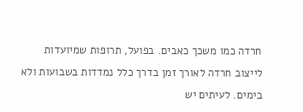חרדה כמו משכך כאבים. בפועל, תרופות שמיועדות לייצוב חרדה לאורך זמן בדרך כלל נמדדות בשבועות ולא בימים. לעיתים יש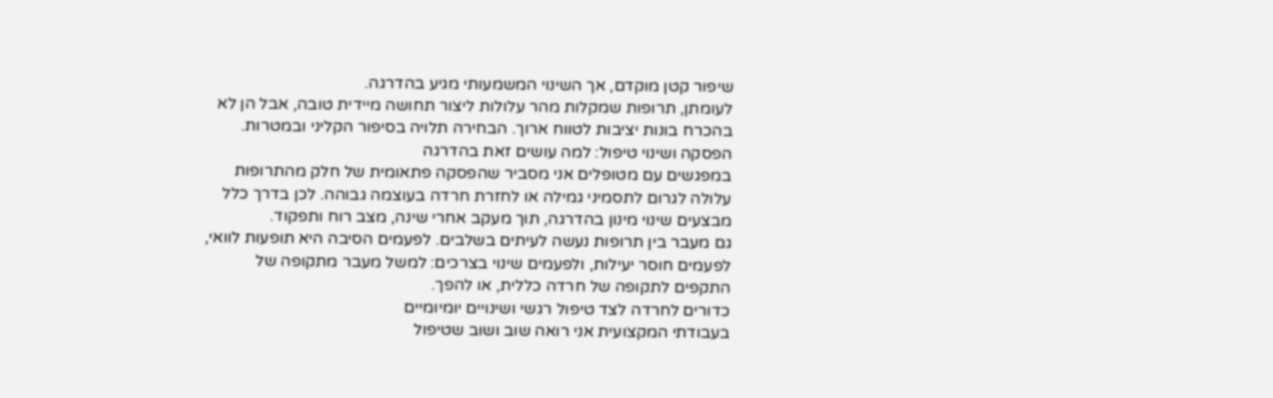שיפור קטן מוקדם, אך השינוי המשמעותי מגיע בהדרגה.
לעומתן, תרופות שמקלות מהר עלולות ליצור תחושה מיידית טובה, אבל הן לא בהכרח בונות יציבות לטווח ארוך. הבחירה תלויה בסיפור הקליני ובמטרות.
הפסקה ושינוי טיפול: למה עושים זאת בהדרגה
במפגשים עם מטופלים אני מסביר שהפסקה פתאומית של חלק מהתרופות עלולה לגרום לתסמיני גמילה או לחזרת חרדה בעוצמה גבוהה. לכן בדרך כלל מבצעים שינוי מינון בהדרגה, תוך מעקב אחרי שינה, מצב רוח ותפקוד.
גם מעבר בין תרופות נעשה לעיתים בשלבים. לפעמים הסיבה היא תופעות לוואי, לפעמים חוסר יעילות, ולפעמים שינוי בצרכים: למשל מעבר מתקופה של התקפים לתקופה של חרדה כללית, או להפך.
כדורים לחרדה לצד טיפול רגשי ושינויים יומיומיים
בעבודתי המקצועית אני רואה שוב ושוב שטיפול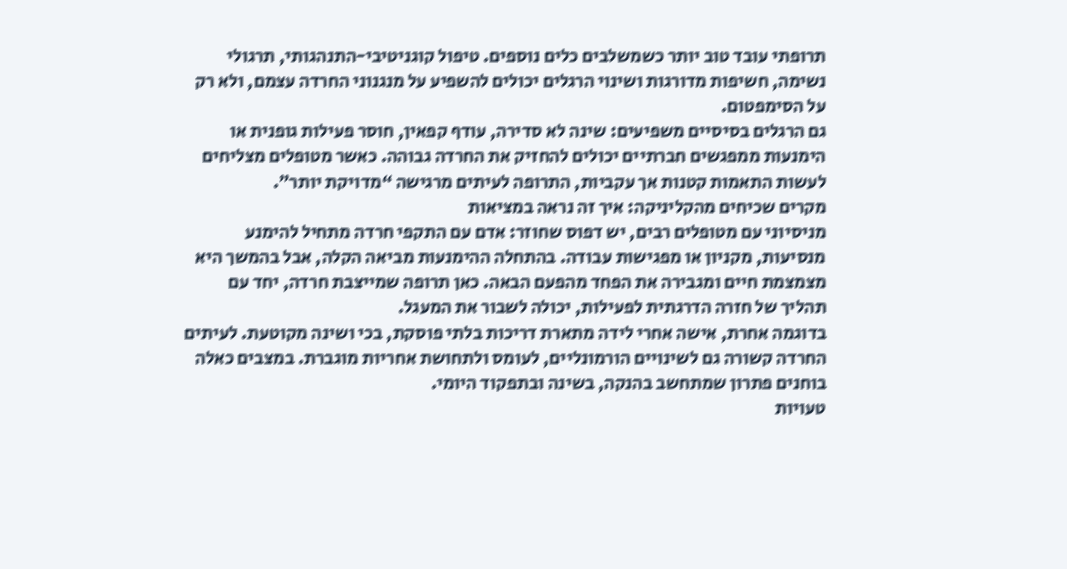תרופתי עובד טוב יותר כשמשלבים כלים נוספים. טיפול קוגניטיבי-התנהגותי, תרגולי נשימה, חשיפות מדורגות ושינוי הרגלים יכולים להשפיע על מנגנוני החרדה עצמם, ולא רק על הסימפטום.
גם הרגלים בסיסיים משפיעים: שינה לא סדירה, עודף קפאין, חוסר פעילות גופנית או הימנעות ממפגשים חברתיים יכולים להחזיק את החרדה גבוהה. כאשר מטופלים מצליחים לעשות התאמות קטנות אך עקביות, התרופה לעיתים מרגישה “מדויקת יותר”.
מקרים שכיחים מהקליניקה: איך זה נראה במציאות
מניסיוני עם מטופלים רבים, יש דפוס שחוזר: אדם עם התקפי חרדה מתחיל להימנע מנסיעות, מקניון או מפגישות עבודה. בהתחלה ההימנעות מביאה הקלה, אבל בהמשך היא מצמצמת חיים ומגבירה את הפחד מהפעם הבאה. כאן תרופה שמייצבת חרדה, יחד עם תהליך של חזרה הדרגתית לפעילות, יכולה לשבור את המעגל.
בדוגמה אחרת, אישה אחרי לידה מתארת דריכות בלתי פוסקת, בכי ושינה מקוטעת. לעיתים החרדה קשורה גם לשינויים הורמונליים, לעומס ולתחושת אחריות מוגברת. במצבים כאלה בוחנים פתרון שמתחשב בהנקה, בשינה ובתפקוד היומי.
טעויות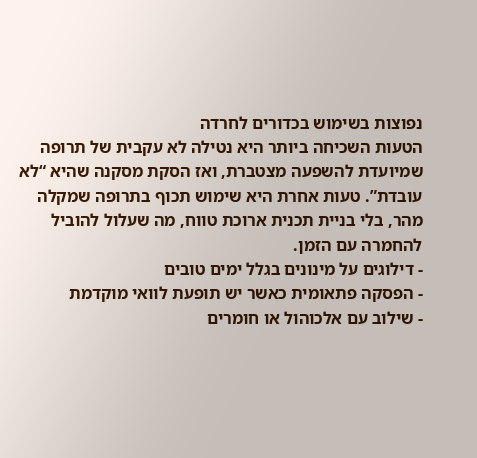נפוצות בשימוש בכדורים לחרדה
הטעות השכיחה ביותר היא נטילה לא עקבית של תרופה שמיועדת להשפעה מצטברת, ואז הסקת מסקנה שהיא “לא עובדת”. טעות אחרת היא שימוש תכוף בתרופה שמקלה מהר, בלי בניית תכנית ארוכת טווח, מה שעלול להוביל להחמרה עם הזמן.
- דילוגים על מינונים בגלל ימים טובים
- הפסקה פתאומית כאשר יש תופעת לוואי מוקדמת
- שילוב עם אלכוהול או חומרים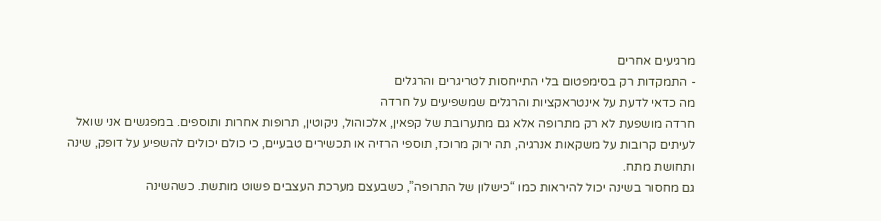מרגיעים אחרים
- התמקדות רק בסימפטום בלי התייחסות לטריגרים והרגלים
מה כדאי לדעת על אינטראקציות והרגלים שמשפיעים על חרדה
חרדה מושפעת לא רק מתרופה אלא גם מתערובת של קפאין, אלכוהול, ניקוטין, תרופות אחרות ותוספים. במפגשים אני שואל לעיתים קרובות על משקאות אנרגיה, תה ירוק מרוכז, תוספי הרזיה או תכשירים טבעיים, כי כולם יכולים להשפיע על דופק, שינה ותחושת מתח.
גם מחסור בשינה יכול להיראות כמו “כישלון של התרופה”, כשבעצם מערכת העצבים פשוט מותשת. כשהשינה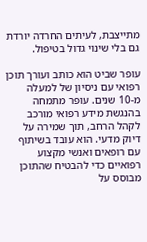מתייצבת, לעיתים החרדה יורדת גם בלי שינוי גדול בטיפול.

עופר שביט הוא כותב ועורך תוכן רפואי עם ניסיון של למעלה מ-10 שנים. עופר מתמחה בהנגשת מידע רפואי מורכב לקהל הרחב, תוך שמירה על דיוק מדעי. הוא עובד בשיתוף עם רופאים ואנשי מקצוע רפואיים כדי להבטיח שהתוכן מבוסס על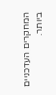המחקרים העדכניים ביותר.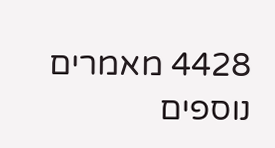4428 מאמרים נוספים